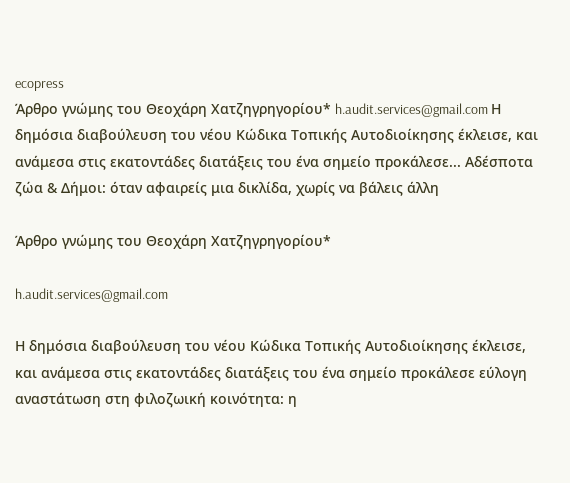ecopress
Άρθρο γνώμης του Θεοχάρη Χατζηγρηγορίου* h.audit.services@gmail.com Η δημόσια διαβούλευση του νέου Κώδικα Τοπικής Αυτοδιοίκησης έκλεισε, και ανάμεσα στις εκατοντάδες διατάξεις του ένα σημείο προκάλεσε... Αδέσποτα ζώα & Δήμοι: όταν αφαιρείς μια δικλίδα, χωρίς να βάλεις άλλη

Άρθρο γνώμης του Θεοχάρη Χατζηγρηγορίου*

h.audit.services@gmail.com

Η δημόσια διαβούλευση του νέου Κώδικα Τοπικής Αυτοδιοίκησης έκλεισε, και ανάμεσα στις εκατοντάδες διατάξεις του ένα σημείο προκάλεσε εύλογη αναστάτωση στη φιλοζωική κοινότητα: η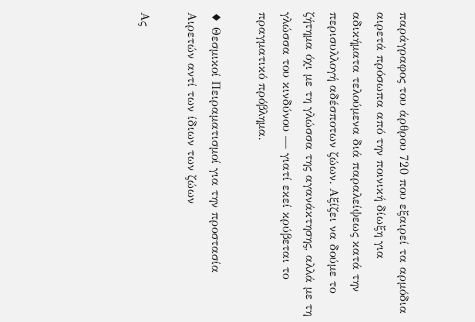παράγραφος του άρθρου 720 που εξαιρεί τα αρμόδια αιρετά πρόσωπα από την ποινική δίωξη για αδικήματα τελούμενα διά παραλείψεως κατά την περισυλλογή αδέσποτων ζώων. Αξίζει να δούμε το ζήτημα όχι με τη γλώσσα της αγανάκτησης, αλλά με τη γλώσσα του κινδύνου — γιατί εκεί κρύβεται το πραγματικό πρόβλημα.

♦ Θεσμικοί Πειραματισμοί για την προστασία Αιρετών αντί των ίδιων των ζώων

Ας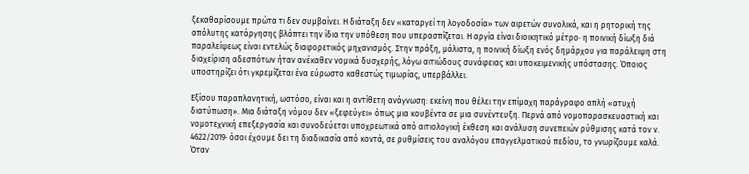ξεκαθαρίσουμε πρώτα τι δεν συμβαίνει. Η διάταξη δεν «καταργεί τη λογοδοσία» των αιρετών συνολικά, και η ρητορική της απόλυτης κατάργησης βλάπτει την ίδια την υπόθεση που υπερασπίζεται. Η αργία είναι διοικητικό μέτρο· η ποινική δίωξη διά παραλείψεως είναι εντελώς διαφορετικός μηχανισμός. Στην πράξη, μάλιστα, η ποινική δίωξη ενός δημάρχου για παράλειψη στη διαχείριση αδεσπότων ήταν ανέκαθεν νομικά δυσχερής, λόγω αιτιώδους συνάφειας και υποκειμενικής υπόστασης. Όποιος υποστηρίζει ότι γκρεμίζεται ένα εύρωστο καθεστώς τιμωρίας, υπερβάλλει.

Εξίσου παραπλανητική, ωστόσο, είναι και η αντίθετη ανάγνωση: εκείνη που θέλει την επίμαχη παράγραφο απλή «ατυχή διατύπωση». Μια διάταξη νόμου δεν «ξεφεύγει» όπως μια κουβέντα σε μια συνέντευξη. Περνά από νομοπαρασκευαστική και νομοτεχνική επεξεργασία και συνοδεύεται υποχρεωτικά από αιτιολογική έκθεση και ανάλυση συνεπειών ρύθμισης κατά τον ν. 4622/2019· όσοι έχουμε δει τη διαδικασία από κοντά, σε ρυθμίσεις του αναλόγου επαγγελματικού πεδίου, το γνωρίζουμε καλά. Όταν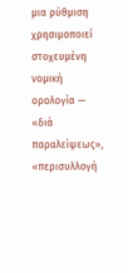μια ρύθμιση χρησιμοποιεί στοχευμένη νομική ορολογία — «διά παραλείψεως», «περισυλλογή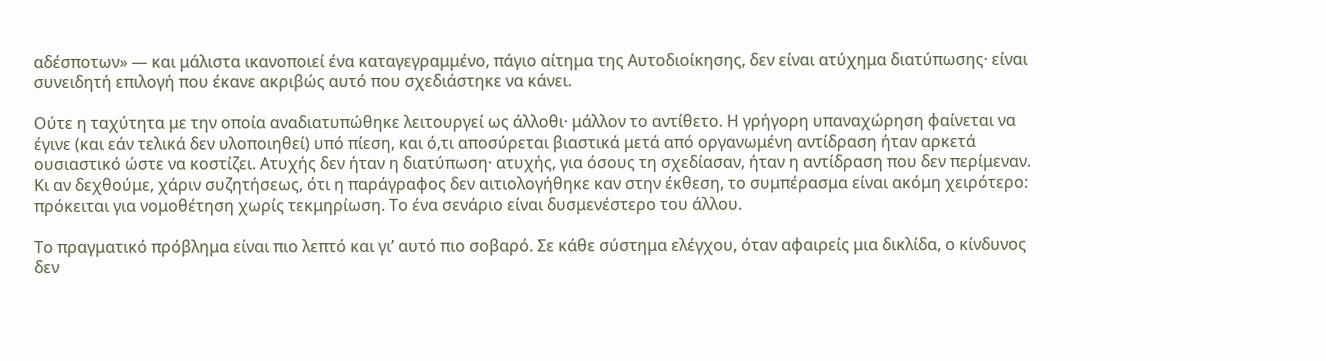αδέσποτων» — και μάλιστα ικανοποιεί ένα καταγεγραμμένο, πάγιο αίτημα της Αυτοδιοίκησης, δεν είναι ατύχημα διατύπωσης· είναι συνειδητή επιλογή που έκανε ακριβώς αυτό που σχεδιάστηκε να κάνει.

Ούτε η ταχύτητα με την οποία αναδιατυπώθηκε λειτουργεί ως άλλοθι· μάλλον το αντίθετο. Η γρήγορη υπαναχώρηση φαίνεται να έγινε (και εάν τελικά δεν υλοποιηθεί) υπό πίεση, και ό,τι αποσύρεται βιαστικά μετά από οργανωμένη αντίδραση ήταν αρκετά ουσιαστικό ώστε να κοστίζει. Ατυχής δεν ήταν η διατύπωση· ατυχής, για όσους τη σχεδίασαν, ήταν η αντίδραση που δεν περίμεναν. Κι αν δεχθούμε, χάριν συζητήσεως, ότι η παράγραφος δεν αιτιολογήθηκε καν στην έκθεση, το συμπέρασμα είναι ακόμη χειρότερο: πρόκειται για νομοθέτηση χωρίς τεκμηρίωση. Το ένα σενάριο είναι δυσμενέστερο του άλλου.

Το πραγματικό πρόβλημα είναι πιο λεπτό και γι’ αυτό πιο σοβαρό. Σε κάθε σύστημα ελέγχου, όταν αφαιρείς μια δικλίδα, ο κίνδυνος δεν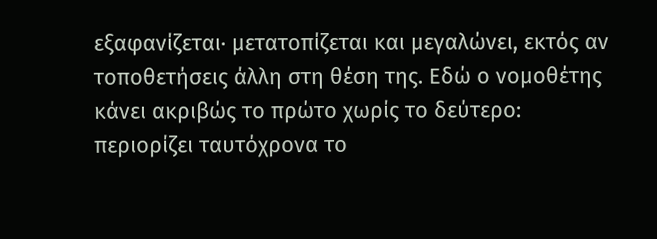εξαφανίζεται· μετατοπίζεται και μεγαλώνει, εκτός αν τοποθετήσεις άλλη στη θέση της. Εδώ ο νομοθέτης κάνει ακριβώς το πρώτο χωρίς το δεύτερο: περιορίζει ταυτόχρονα το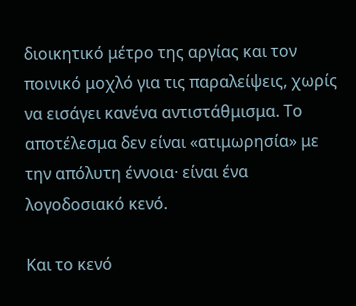διοικητικό μέτρο της αργίας και τον ποινικό μοχλό για τις παραλείψεις, χωρίς να εισάγει κανένα αντιστάθμισμα. Το αποτέλεσμα δεν είναι «ατιμωρησία» με την απόλυτη έννοια· είναι ένα λογοδοσιακό κενό.

Και το κενό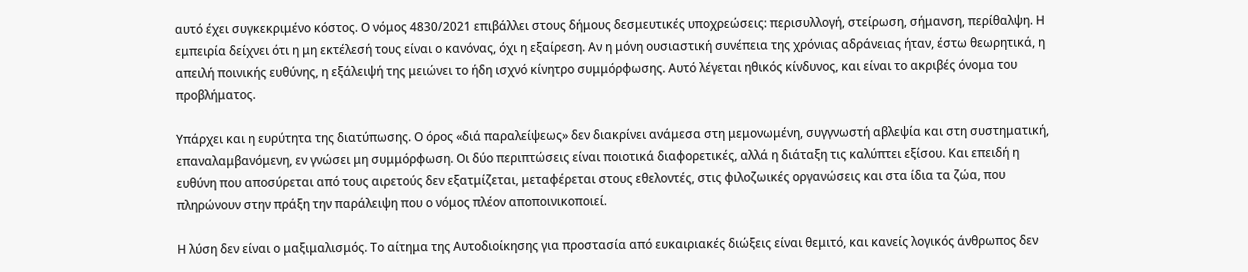αυτό έχει συγκεκριμένο κόστος. Ο νόμος 4830/2021 επιβάλλει στους δήμους δεσμευτικές υποχρεώσεις: περισυλλογή, στείρωση, σήμανση, περίθαλψη. Η εμπειρία δείχνει ότι η μη εκτέλεσή τους είναι ο κανόνας, όχι η εξαίρεση. Αν η μόνη ουσιαστική συνέπεια της χρόνιας αδράνειας ήταν, έστω θεωρητικά, η απειλή ποινικής ευθύνης, η εξάλειψή της μειώνει το ήδη ισχνό κίνητρο συμμόρφωσης. Αυτό λέγεται ηθικός κίνδυνος, και είναι το ακριβές όνομα του προβλήματος.

Υπάρχει και η ευρύτητα της διατύπωσης. Ο όρος «διά παραλείψεως» δεν διακρίνει ανάμεσα στη μεμονωμένη, συγγνωστή αβλεψία και στη συστηματική, επαναλαμβανόμενη, εν γνώσει μη συμμόρφωση. Οι δύο περιπτώσεις είναι ποιοτικά διαφορετικές, αλλά η διάταξη τις καλύπτει εξίσου. Και επειδή η ευθύνη που αποσύρεται από τους αιρετούς δεν εξατμίζεται, μεταφέρεται στους εθελοντές, στις φιλοζωικές οργανώσεις και στα ίδια τα ζώα, που πληρώνουν στην πράξη την παράλειψη που ο νόμος πλέον αποποινικοποιεί.

Η λύση δεν είναι ο μαξιμαλισμός. Το αίτημα της Αυτοδιοίκησης για προστασία από ευκαιριακές διώξεις είναι θεμιτό, και κανείς λογικός άνθρωπος δεν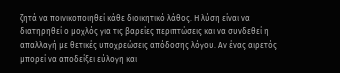ζητά να ποινικοποιηθεί κάθε διοικητικό λάθος. Η λύση είναι να διατηρηθεί ο μοχλός για τις βαρείες περιπτώσεις και να συνδεθεί η απαλλαγή με θετικές υποχρεώσεις απόδοσης λόγου. Αν ένας αιρετός μπορεί να αποδείξει εύλογη και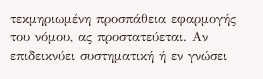τεκμηριωμένη προσπάθεια εφαρμογής του νόμου, ας προστατεύεται. Αν επιδεικνύει συστηματική ή εν γνώσει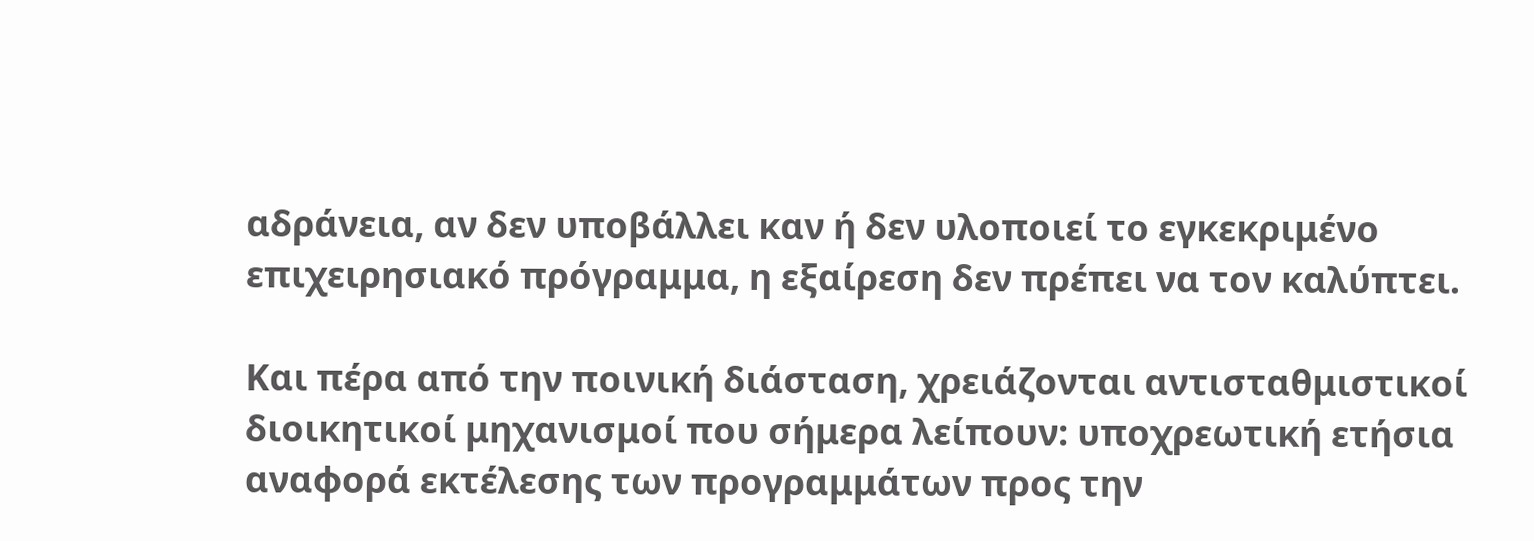αδράνεια, αν δεν υποβάλλει καν ή δεν υλοποιεί το εγκεκριμένο επιχειρησιακό πρόγραμμα, η εξαίρεση δεν πρέπει να τον καλύπτει.

Και πέρα από την ποινική διάσταση, χρειάζονται αντισταθμιστικοί διοικητικοί μηχανισμοί που σήμερα λείπουν: υποχρεωτική ετήσια αναφορά εκτέλεσης των προγραμμάτων προς την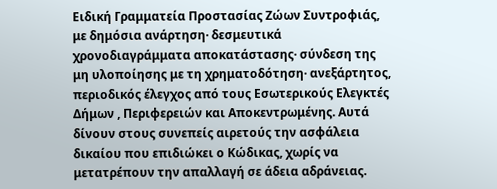Ειδική Γραμματεία Προστασίας Ζώων Συντροφιάς, με δημόσια ανάρτηση· δεσμευτικά χρονοδιαγράμματα αποκατάστασης· σύνδεση της μη υλοποίησης με τη χρηματοδότηση· ανεξάρτητος, περιοδικός έλεγχος από τους Εσωτερικούς Ελεγκτές Δήμων , Περιφερειών και Αποκεντρωμένης. Αυτά δίνουν στους συνεπείς αιρετούς την ασφάλεια δικαίου που επιδιώκει ο Κώδικας, χωρίς να μετατρέπουν την απαλλαγή σε άδεια αδράνειας.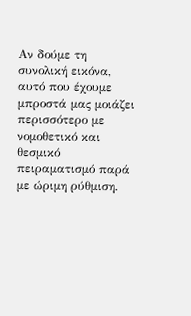Αν δούμε τη συνολική εικόνα, αυτό που έχουμε μπροστά μας μοιάζει περισσότερο με νομοθετικό και θεσμικό πειραματισμό παρά με ώριμη ρύθμιση.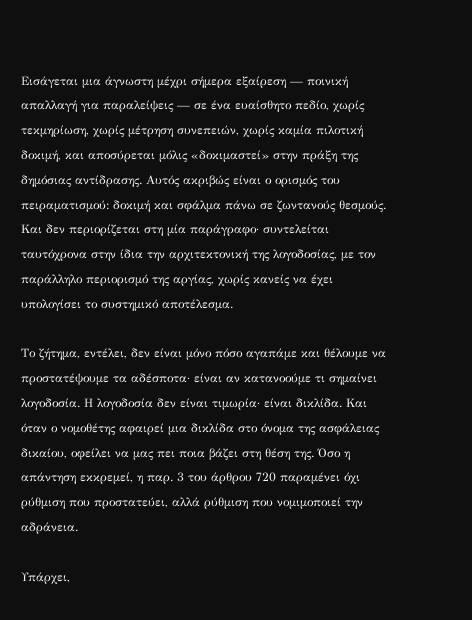Εισάγεται μια άγνωστη μέχρι σήμερα εξαίρεση — ποινική απαλλαγή για παραλείψεις — σε ένα ευαίσθητο πεδίο, χωρίς τεκμηρίωση, χωρίς μέτρηση συνεπειών, χωρίς καμία πιλοτική δοκιμή, και αποσύρεται μόλις «δοκιμαστεί» στην πράξη της δημόσιας αντίδρασης. Αυτός ακριβώς είναι ο ορισμός του πειραματισμού: δοκιμή και σφάλμα πάνω σε ζωντανούς θεσμούς. Και δεν περιορίζεται στη μία παράγραφο· συντελείται ταυτόχρονα στην ίδια την αρχιτεκτονική της λογοδοσίας, με τον παράλληλο περιορισμό της αργίας, χωρίς κανείς να έχει υπολογίσει το συστημικό αποτέλεσμα.

Το ζήτημα, εντέλει, δεν είναι μόνο πόσο αγαπάμε και θέλουμε να προστατέψουμε τα αδέσποτα· είναι αν κατανοούμε τι σημαίνει λογοδοσία. Η λογοδοσία δεν είναι τιμωρία· είναι δικλίδα. Και όταν ο νομοθέτης αφαιρεί μια δικλίδα στο όνομα της ασφάλειας δικαίου, οφείλει να μας πει ποια βάζει στη θέση της. Όσο η απάντηση εκκρεμεί, η παρ. 3 του άρθρου 720 παραμένει όχι ρύθμιση που προστατεύει, αλλά ρύθμιση που νομιμοποιεί την αδράνεια.

Υπάρχει,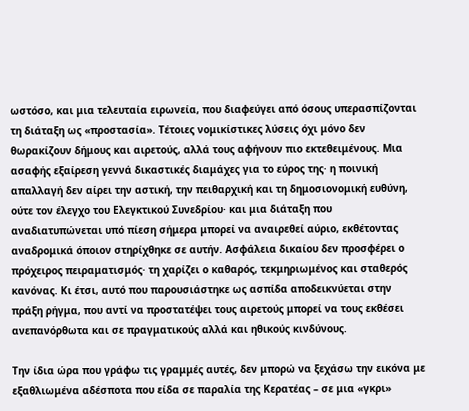ωστόσο, και μια τελευταία ειρωνεία, που διαφεύγει από όσους υπερασπίζονται τη διάταξη ως «προστασία». Τέτοιες νομικίστικες λύσεις όχι μόνο δεν θωρακίζουν δήμους και αιρετούς, αλλά τους αφήνουν πιο εκτεθειμένους. Μια ασαφής εξαίρεση γεννά δικαστικές διαμάχες για το εύρος της· η ποινική απαλλαγή δεν αίρει την αστική, την πειθαρχική και τη δημοσιονομική ευθύνη, ούτε τον έλεγχο του Ελεγκτικού Συνεδρίου· και μια διάταξη που αναδιατυπώνεται υπό πίεση σήμερα μπορεί να αναιρεθεί αύριο, εκθέτοντας αναδρομικά όποιον στηρίχθηκε σε αυτήν. Ασφάλεια δικαίου δεν προσφέρει ο πρόχειρος πειραματισμός· τη χαρίζει ο καθαρός, τεκμηριωμένος και σταθερός κανόνας. Κι έτσι, αυτό που παρουσιάστηκε ως ασπίδα αποδεικνύεται στην πράξη ρήγμα, που αντί να προστατέψει τους αιρετούς μπορεί να τους εκθέσει ανεπανόρθωτα και σε πραγματικούς αλλά και ηθικούς κινδύνους.

Την ίδια ώρα που γράφω τις γραμμές αυτές, δεν μπορώ να ξεχάσω την εικόνα με εξαθλιωμένα αδέσποτα που είδα σε παραλία της Κερατέας – σε μια «γκρι»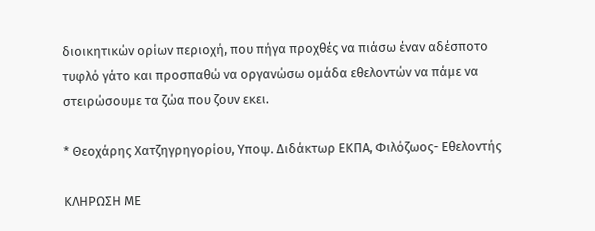διοικητικών ορίων περιοχή, που πήγα προχθές να πιάσω έναν αδέσποτο τυφλό γάτο και προσπαθώ να οργανώσω ομάδα εθελοντών να πάμε να στειρώσουμε τα ζώα που ζουν εκει.

* Θεοχάρης Χατζηγρηγορίου, Υποψ. Διδάκτωρ ΕΚΠΑ, Φιλόζωος- Εθελοντής

ΚΛΗΡΩΣΗ ΜΕ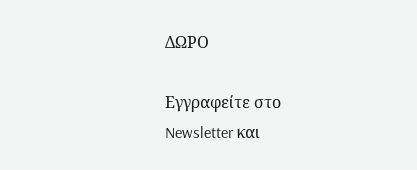ΔΩΡΟ

Εγγραφείτε στο Newsletter και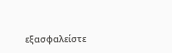εξασφαλείστε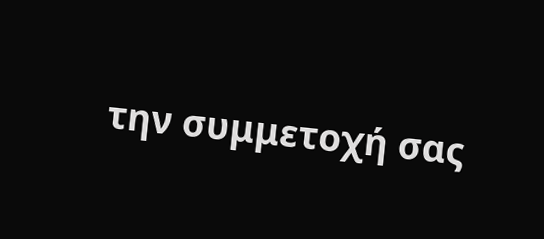την συμμετοχή σας